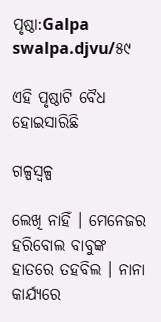ପୃଷ୍ଠା:Galpa swalpa.djvu/୫୯

ଏହି ପୃଷ୍ଠାଟି ବୈଧ ହୋଇସାରିଛି

ଗଳ୍ପସ୍ୱଳ୍ପ

ଲେଖି ନାହିଁ । ମେନେଜର ହରିବୋଲ ବାବୁଙ୍କ ହାତରେ ତହବିଲ । ନାନା କାର୍ଯ୍ୟରେ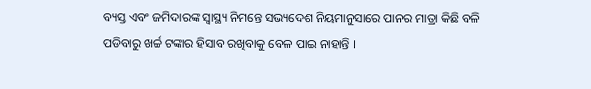ବ୍ୟସ୍ତ ଏବଂ ଜମିଦାରଙ୍କ ସ୍ୱାସ୍ଥ୍ୟ ନିମନ୍ତେ ସଭ୍ୟଦେଶ ନିୟମାନୁସାରେ ପାନର ମାତ୍ରା କିଛି ବଳି ପଡିବାରୁ ଖର୍ଚ୍ଚ ଟଙ୍କାର ହିସାବ ରଖିବାକୁ ବେଳ ପାଇ ନାହାନ୍ତି ।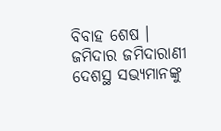ବିବାହ ଶେଷ । ଜମିଦାର ଜମିଦାରାଣୀ ଦେଶସ୍ଥ ସଭ୍ୟମାନଙ୍କୁ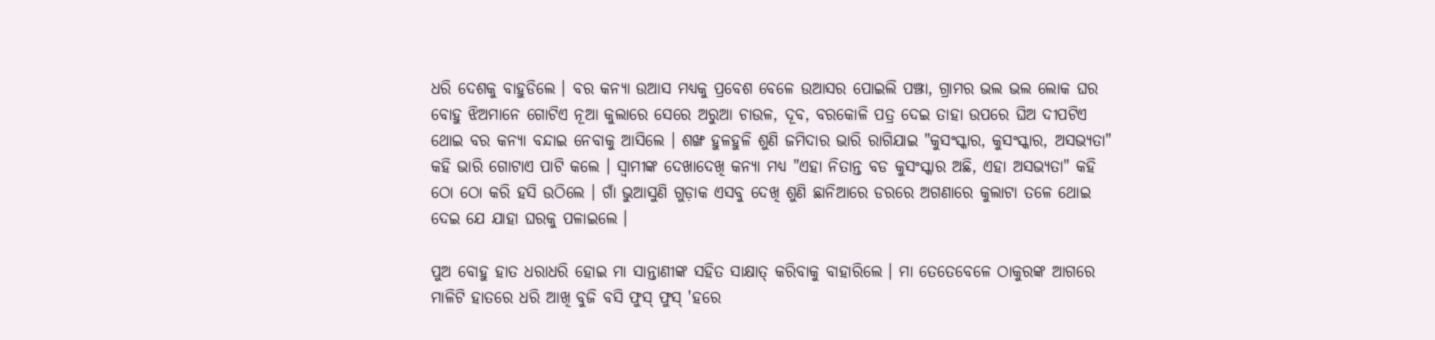ଧରି ଦେଶକୁ ବାହୁଡିଲେ । ବର କନ୍ୟା ଉଆସ ମଧ୍ୟକୁ ପ୍ରବେଶ ବେଳେ ଉଆସର ପୋଇଲି ପଞ୍ଝା, ଗ୍ରାମର ଭଲ ଭଲ ଲୋକ ଘର ବୋହୁ ଝିଅମାନେ ଗୋଟିଏ ନୂଆ କୁଲାରେ ସେରେ ଅରୁଆ ଚାଉଳ, ଦୂବ, ବରକୋଳି ପତ୍ର ଦେଇ ତାହା ଉପରେ ଘିଅ ଦୀପଟିଏ ଥୋଇ ବର କନ୍ୟା ବନ୍ଦାଇ ନେବାକୁ ଆସିଲେ । ଶଙ୍ଖ ହୁଳହୁଳି ଶୁଣି ଜମିଦାର ଭାରି ରାଗିଯାଇ "କୁସଂସ୍କାର, କୁସଂସ୍କାର, ଅସଭ୍ୟତା" କ‌ହି ଭାରି ଗୋଟାଏ ପାଟି କଲେ । ସ୍ୱାମୀଙ୍କ ଦେଖାଦେଖି କନ୍ୟା ମଧ୍ୟ "ଏହା ନିତାନ୍ତ ବଡ କୁସଂସ୍କାର ଅଛି, ଏହା ଅସଭ୍ୟତା" କ‌ହି ଠୋ ଠୋ କରି ହସି ଉଠିଲେ । ଗାଁ ଭୁଆସୁଣି ଗୁଡ଼ାକ ଏସବୁ ଦେଖି ଶୁଣି ଛାନିଆରେ ଡରରେ ଅଗଣାରେ କୁଲାଟା ତଳେ ଥୋଇ ଦେଇ ଯେ ଯାହା ଘରକୁ ପଳାଇଲେ ।

ପୁଅ ବୋହୁ ହାତ ଧରାଧରି ହୋଇ ମା ସାନ୍ତାଣୀଙ୍କ ସହିତ ସାକ୍ଷାତ୍ କରିବାକୁ ବାହାରିଲେ । ମା ତେତେବେଳେ ଠାକୁରଙ୍କ ଆଗରେ ମାଳିଟି ହାତରେ ଧରି ଆଖି ବୁଜି ବସି ଫୁସ୍ ଫୁସ୍ 'ହରେ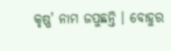କୃଷ୍ଣ' ନାମ ଜପୁଛନ୍ତି । ବୋହୁର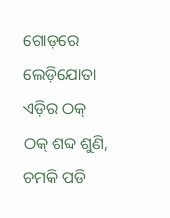ଗୋଡ଼ରେ ଲେଡ଼ିଯୋତା ଏଡ଼ିର ଠକ୍ ଠକ୍ ଶବ୍ଦ ଶୁଣି, ଚମକି ପଡି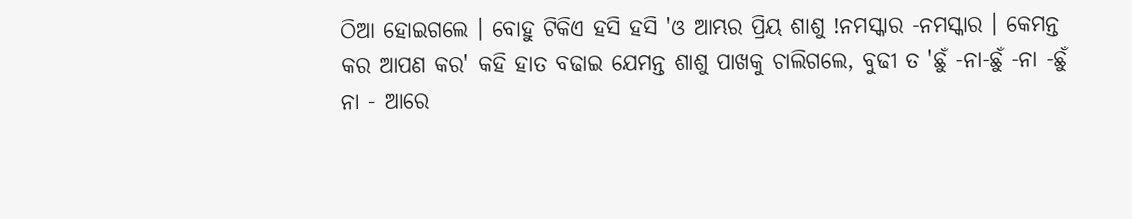ଠିଆ ହୋଇଗଲେ । ବୋହୁ ଟିକିଏ ହସି ହସି 'ଓ ଆମ୍ଭର ପ୍ରିୟ ଶାଶୁ !ନମସ୍କାର -ନମସ୍କାର । କେମନ୍ତ କର ଆପଣ କର' କହି ହାତ ବଢାଇ ଯେମନ୍ତ ଶାଶୁ ପାଖକୁ ଚାଲିଗଲେ, ବୁଢୀ ତ 'ଛୁଁ -ନା-ଛୁଁ -ନା -ଛୁଁ ନା - ଆରେ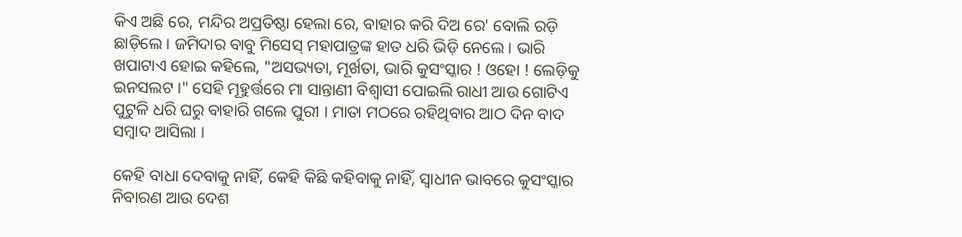କିଏ ଅଛି ରେ, ମନ୍ଦିର ଅପ୍ରତିଷ୍ଠା ହେଲା ରେ, ବାହାର କରି ଦିଅ ରେ' ବୋଲି ରଡ଼ି ଛାଡ଼ିଲେ । ଜମିଦାର ବାବୁ ମିସେସ୍ ମହାପାତ୍ରଙ୍କ ହାତ ଧରି ଭିଡ଼ି ନେଲେ । ଭାରି ଖପାଟାଏ ହୋଇ କହିଲେ, "ଅସଭ୍ୟତା, ମୂର୍ଖତା, ଭାରି କୁସଂସ୍କାର ! ଓହୋ ! ଲେଡ଼ିକୁ ଇନସଲଟ ।" ସେହି ମୂହୁର୍ତ୍ତରେ ମା ସାନ୍ତାଣୀ ବିଶ୍ୱାସୀ ପୋଇଲି ରାଧୀ ଆଉ ଗୋଟିଏ ପୁଟୁଳି ଧରି ଘରୁ ବାହାରି ଗଲେ ପୁରୀ । ମାତା ମଠରେ ରହିଥିବାର ଆଠ ଦିନ ବାଦ ସମ୍ବାଦ ଆସିଲା ।

କେହି ବାଧା ଦେବାକୁ ନାହିଁ, କେହି କିଛି କହିବାକୁ ନାହିଁ, ସ୍ୱାଧୀନ ଭାବରେ କୁସଂସ୍କାର ନିବାରଣ ଆଉ ଦେଶ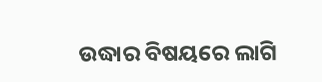ଉଦ୍ଧାର ବିଷୟରେ ଲାଗି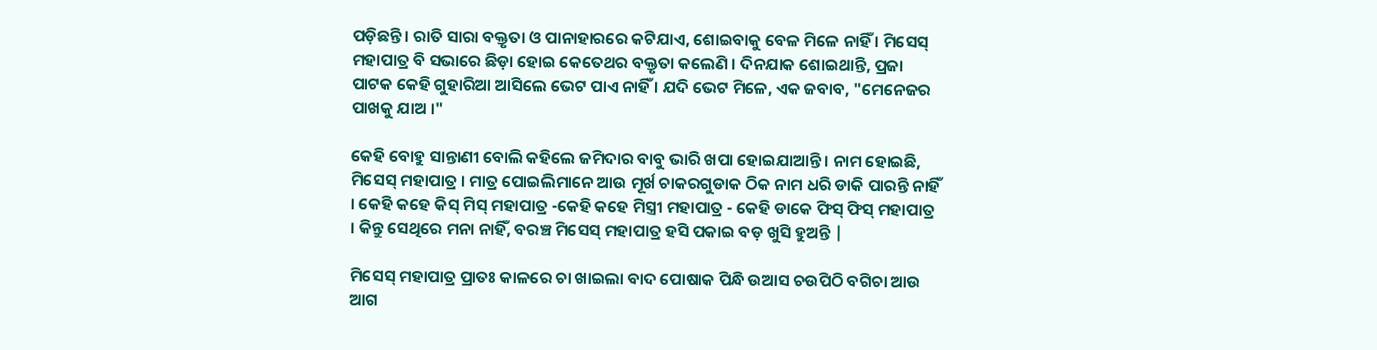ପଡ଼ିଛନ୍ତି । ରାତି ସାରା ବକ୍ତୃତା ଓ ପାନାହାରରେ କଟିଯାଏ, ଶୋଇବାକୁ ବେଳ ମିଳେ ନାହିଁ । ମିସେସ୍ ମହାପାତ୍ର ବି ସଭାରେ ଛିଡ଼ା ହୋଇ କେତେଥର ବକ୍ତୃତା କଲେଣି । ଦିନଯାକ ଶୋଇଥାନ୍ତି, ପ୍ରଜା ପାଟକ କେହି ଗୁହାରିଆ ଆସିଲେ ଭେଟ ପାଏ ନାହିଁ । ଯଦି ଭେଟ ମିଳେ, ଏକ ଜବାବ, "ମେନେଜର ପାଖକୁ ଯାଅ ।"

କେହି ବୋହୁ ସାନ୍ତାଣୀ ବୋଲି କହିଲେ ଜମିଦାର ବାବୁ ଭାରି ଖପା ହୋଇଯାଆନ୍ତି । ନାମ ହୋଇଛି, ମିସେସ୍ ମହାପାତ୍ର । ମାତ୍ର ପୋଇଲିମାନେ ଆଉ ମୂର୍ଖ ଚାକରଗୁଡାକ ଠିକ ନାମ ଧରି ଡାକି ପାରନ୍ତି ନାହିଁ । କେହି କହେ କିସ୍ ମିସ୍ ମହାପାତ୍ର -କେହି କହେ ମିସ୍ତ୍ରୀ ମହାପାତ୍ର - କେହି ଡାକେ ଫିସ୍ ଫିସ୍ ମହାପାତ୍ର । କିନ୍ତୁ ସେଥିରେ ମନା ନାହିଁ, ବରଞ୍ଚ ମିସେସ୍ ମହାପାତ୍ର ହସି ପକାଇ ବଡ଼ ଖୁସି ହୁଅନ୍ତି |

ମିସେସ୍ ମହାପାତ୍ର ପ୍ରାତଃ କାଳରେ ଚା ଖାଇଲା ବାଦ ପୋଷାକ ପିନ୍ଧି ଉଆସ ଚଉପିଠି ବଗିଚା ଆଉ ଆଗ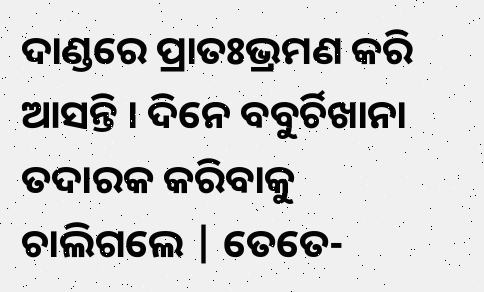ଦାଣ୍ଡରେ ପ୍ରାତଃଭ୍ରମଣ କରି ଆସନ୍ତି । ଦିନେ ବବୁର୍ଚିଖାନା ତଦାରକ କରିବାକୁ ଚାଲିଗଲେ | ତେତେ-